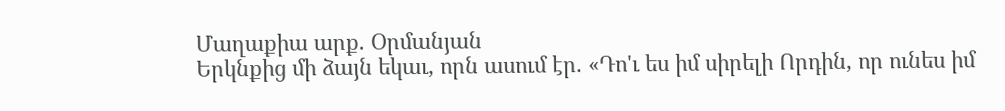Մաղաքիա արք. Օրմանյան
Երկնքից մի ձայն եկաւ, որն ասում էր. «Դո'ւ ես իմ սիրելի Որդին, որ ունես իմ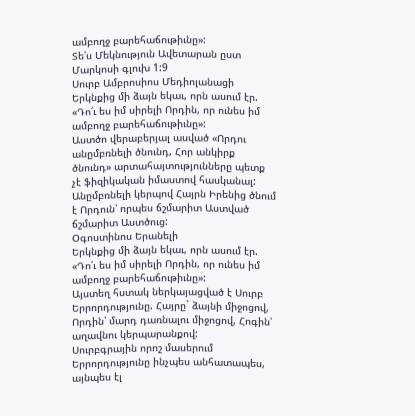ամբողջ բարեհաճութիւնը»:
Տե՛ս Մեկնություն Ավետարան ըստ Մարկոսի գլուխ 1:9
Սուրբ Ամբրոսիոս Մեդիոլանացի
Երկնքից մի ձայն եկաւ, որն ասում էր. «Դո՛ւ ես իմ սիրելի Որդին, որ ունես իմ ամբողջ բարեհաճութիւնը»:
Աստծո վերաբերյալ ասված «Որդու անըմբռնելի ծնունդ, Հոր անկիրք ծնունդ» արտահայտությունները պետք չէ ֆիզիկական իմաստով հասկանալ: Անըմբռնելի կերպով Հայրն Իրենից ծնում է Որդուն՝ որպես ճշմարիտ Աստված ճշմարիտ Աստծուց:
Օգոստինոս Երանելի
Երկնքից մի ձայն եկաւ, որն ասում էր. «Դո՛ւ ես իմ սիրելի Որդին, որ ունես իմ ամբողջ բարեհաճութիւնը»:
Այստեղ հստակ ներկայացված է Սուրբ Երրորդությունը. Հայրը` ձայնի միջոցով, Որդին՝ մարդ դառնալու միջոցով, Հոգին՝ աղավնու կերպարանքով:
Սուրբգրային որոշ մասերում Երրորդությունը ինչպես անհատապես, այնպես էլ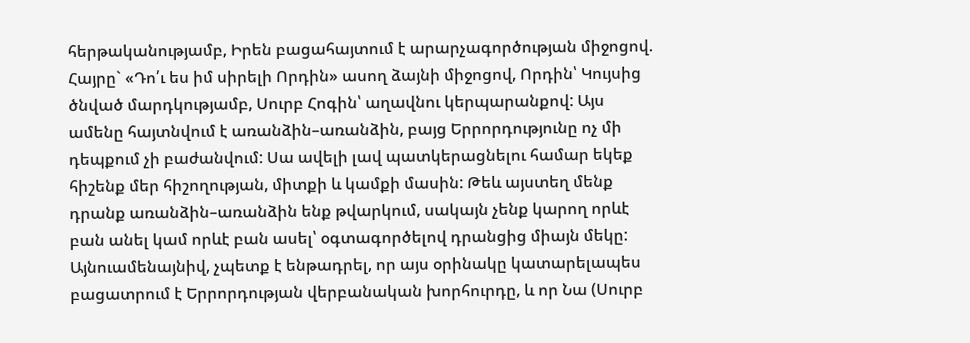հերթականությամբ, Իրեն բացահայտում է արարչագործության միջոցով. Հայրը` «Դո՛ւ ես իմ սիրելի Որդին» ասող ձայնի միջոցով, Որդին՝ Կույսից ծնված մարդկությամբ, Սուրբ Հոգին՝ աղավնու կերպարանքով: Այս ամենը հայտնվում է առանձին–առանձին, բայց Երրորդությունը ոչ մի դեպքում չի բաժանվում: Սա ավելի լավ պատկերացնելու համար եկեք հիշենք մեր հիշողության, միտքի և կամքի մասին: Թեև այստեղ մենք դրանք առանձին–առանձին ենք թվարկում, սակայն չենք կարող որևէ բան անել կամ որևէ բան ասել՝ օգտագործելով դրանցից միայն մեկը: Այնուամենայնիվ, չպետք է ենթադրել, որ այս օրինակը կատարելապես բացատրում է Երրորդության վերբանական խորհուրդը, և որ Նա (Սուրբ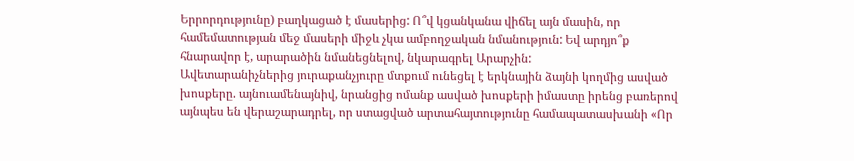Երրորդությունը) բաղկացած է մասերից: Ո՞վ կցանկանա վիճել այն մասին, որ համեմատության մեջ մասերի միջև չկա ամբողջական նմանություն: Եվ արդյո՞ք հնարավոր է, արարածին նմանեցնելով, նկարագրել Արարչին:
Ավետարանիչներից յուրաքանչյուրը մտքում ունեցել է երկնային ձայնի կողմից ասված խոսքերը. այնուամենայնիվ, նրանցից ոմանք ասված խոսքերի իմաստը իրենց բառերով այնպես են վերաշարադրել, որ ստացված արտահայտությունը համապատասխանի «Որ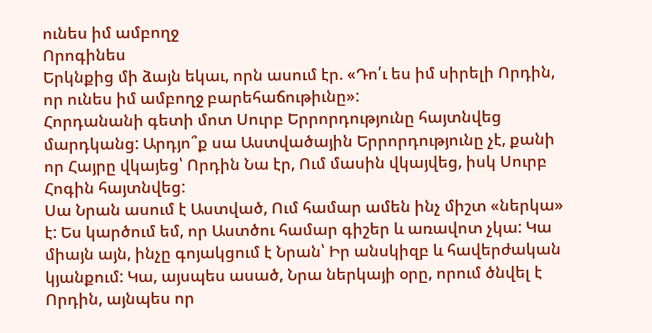ունես իմ ամբողջ
Որոգինես
Երկնքից մի ձայն եկաւ, որն ասում էր. «Դո՛ւ ես իմ սիրելի Որդին, որ ունես իմ ամբողջ բարեհաճութիւնը»:
Հորդանանի գետի մոտ Սուրբ Երրորդությունը հայտնվեց մարդկանց: Արդյո՞ք սա Աստվածային Երրորդությունը չէ, քանի որ Հայրը վկայեց՝ Որդին Նա էր, Ում մասին վկայվեց, իսկ Սուրբ Հոգին հայտնվեց:
Սա Նրան ասում է Աստված, Ում համար ամեն ինչ միշտ «ներկա» է: Ես կարծում եմ, որ Աստծու համար գիշեր և առավոտ չկա: Կա միայն այն, ինչը գոյակցում է Նրան՝ Իր անսկիզբ և հավերժական կյանքում: Կա, այսպես ասած, Նրա ներկայի օրը, որում ծնվել է Որդին, այնպես որ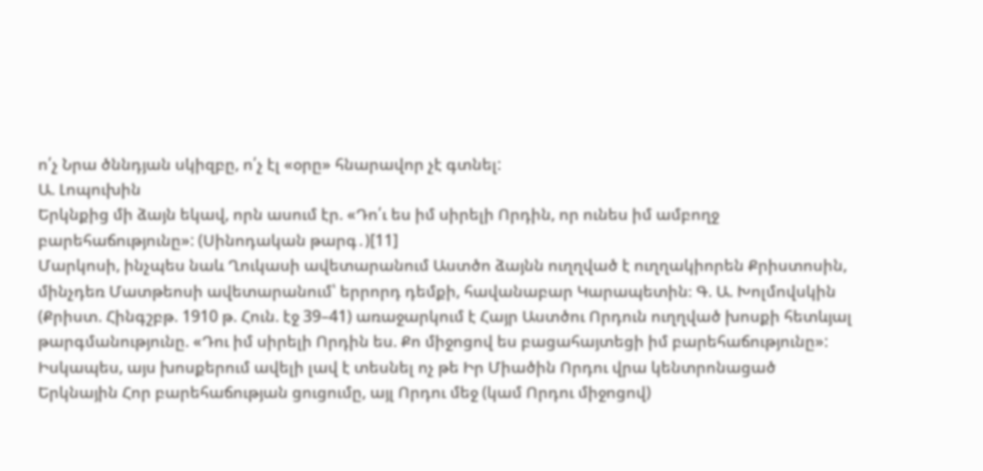ո՛չ Նրա ծննդյան սկիզբը, ո՛չ էլ «օրը» հնարավոր չէ գտնել:
Ա. Լոպուխին
Երկնքից մի ձայն եկավ, որն ասում էր. «Դո՛ւ ես իմ սիրելի Որդին, որ ունես իմ ամբողջ բարեհաճությունը»: (Սինոդական թարգ․)[11]
Մարկոսի, ինչպես նաև Ղուկասի ավետարանում Աստծո ձայնն ուղղված է ուղղակիորեն Քրիստոսին, մինչդեռ Մատթեոսի ավետարանում՝ երրորդ դեմքի, հավանաբար Կարապետին։ Գ. Ա. Խոլմովսկին (Քրիստ. Հինգշբթ. 1910 թ. Հուն. էջ 39–41) առաջարկում է Հայր Աստծու Որդուն ուղղված խոսքի հետևյալ թարգմանությունը. «Դու իմ սիրելի Որդին ես. Քո միջոցով ես բացահայտեցի իմ բարեհաճությունը»: Իսկապես, այս խոսքերում ավելի լավ է տեսնել ոչ թե Իր Միածին Որդու վրա կենտրոնացած Երկնային Հոր բարեհաճության ցուցումը, այլ Որդու մեջ (կամ Որդու միջոցով)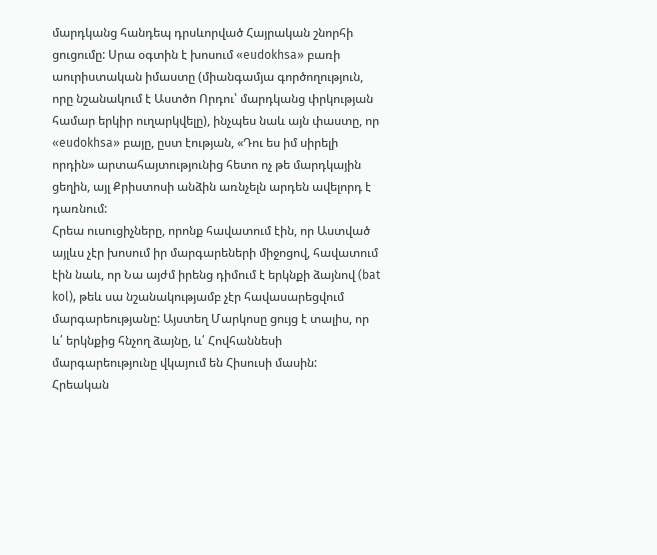մարդկանց հանդեպ դրսևորված Հայրական շնորհի ցուցումը: Սրա օգտին է խոսում «eudokhsa» բառի աուրիստական իմաստը (միանգամյա գործողություն, որը նշանակում է Աստծո Որդու՝ մարդկանց փրկության համար երկիր ուղարկվելը), ինչպես նաև այն փաստը, որ «eudokhsa» բայը, ըստ էության, «Դու ես իմ սիրելի որդին» արտահայտությունից հետո ոչ թե մարդկային ցեղին, այլ Քրիստոսի անձին առնչելն արդեն ավելորդ է դառնում:
Հրեա ուսուցիչները, որոնք հավատում էին, որ Աստված այլևս չէր խոսում իր մարգարեների միջոցով, հավատում էին նաև, որ Նա այժմ իրենց դիմում է երկնքի ձայնով (bat kol), թեև սա նշանակությամբ չէր հավասարեցվում մարգարեությանը: Այստեղ Մարկոսը ցույց է տալիս, որ և՛ երկնքից հնչող ձայնը, և՛ Հովհաննեսի մարգարեությունը վկայում են Հիսուսի մասին:
Հրեական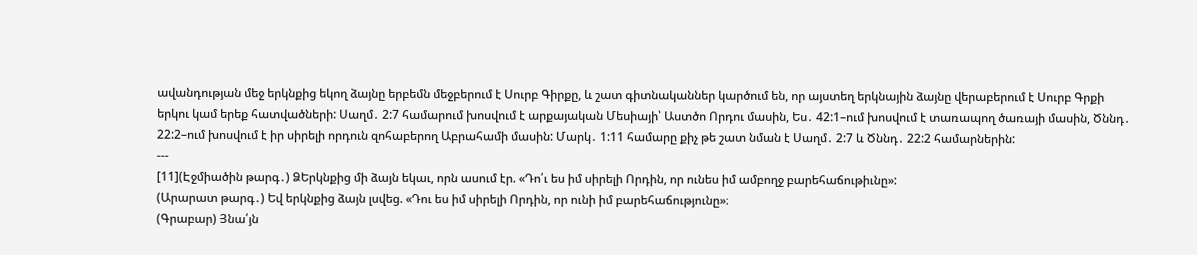ավանդության մեջ երկնքից եկող ձայնը երբեմն մեջբերում է Սուրբ Գիրքը, և շատ գիտնականներ կարծում են, որ այստեղ երկնային ձայնը վերաբերում է Սուրբ Գրքի երկու կամ երեք հատվածների: Սաղմ․ 2:7 համարում խոսվում է արքայական Մեսիայի՝ Աստծո Որդու մասին, Ես․ 42:1–ում խոսվում է տառապող ծառայի մասին, Ծննդ․ 22:2–ում խոսվում է իր սիրելի որդուն զոհաբերող Աբրահամի մասին: Մարկ․ 1:11 համարը քիչ թե շատ նման է Սաղմ․ 2:7 և Ծննդ․ 22:2 համարներին:
---
[11](Էջմիածին թարգ․) ՁԵրկնքից մի ձայն եկաւ, որն ասում էր. «Դո՛ւ ես իմ սիրելի Որդին, որ ունես իմ ամբողջ բարեհաճութիւնը»:
(Արարատ թարգ․) Եվ երկնքից ձայն լսվեց. «Դու ես իմ սիրելի Որդին, որ ունի իմ բարեհաճությունը»։
(Գրաբար) Յնա՛յն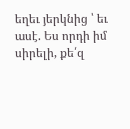եղեւ յերկնից ՝ եւ ասէ. Ես որդի իմ սիրելի, քե՛զ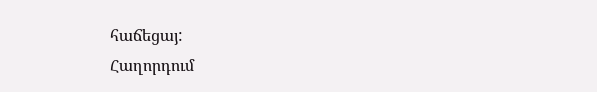հաճեցայ:
Հաղորդում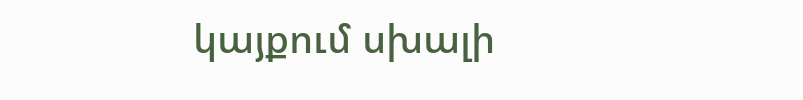կայքում սխալի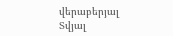վերաբերյալ
Տվյալ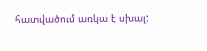հատվածում առկա է սխալ: